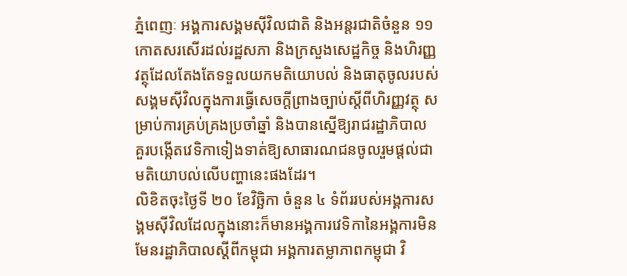ភ្នំពេញៈ អង្គការសង្គមស៊ីវិលជាតិ និងអន្តរជាតិចំនួន ១១ កោតសរសើរដល់រដ្ឋសភា និងក្រសួងសេដ្ឋកិច្ច និងហិរញ្ញវត្ថុដែលតែងតែទទួលយកមតិយោបល់ និងធាតុចូលរបស់សង្គមស៊ីវិលក្នុងការធ្វើសេចក្ដីព្រាងច្បាប់ស្ដីពីហិរញ្ញវត្ថុ សម្រាប់ការគ្រប់គ្រងប្រចាំឆ្នាំ និងបានស្នើឱ្យរាជរដ្ឋាភិបាល គួរបង្កើតវេទិកាទៀងទាត់ឱ្យសាធារណជនចូលរួមផ្តល់ជាមតិយោបល់លើបញ្ហានេះផងដែរ។
លិខិតចុះថ្ងៃទី ២០ ខែវិច្ឆិកា ចំនួន ៤ ទំព័ររបស់អង្គការសង្គមស៊ីវិលដែលក្នុងនោះក៏មានអង្គការវេទិកានៃអង្គការមិនមែនរដ្ឋាភិបាលស្តីពីកម្ពុជា អង្គការតម្លាភាពកម្ពុជា វិ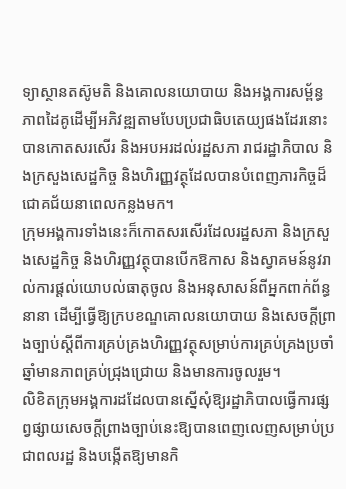ទ្យាស្ថានតស៊ូមតិ និងគោលនយោបាយ និងអង្គការសម្ព័ន្ធភាពដៃគូដើម្បីអភិវឌ្ឍតាមបែបប្រជាធិបតេយ្យផងដែរនោះបានកោតសរសើរ និងអបអរដល់រដ្ឋសភា រាជរដ្ឋាភិបាល និងក្រសួងសេដ្ឋកិច្ច និងហិរញ្ញវត្ថុដែលបានបំពេញភារកិច្ចដ៏ជោគជ័យនាពេលកន្លងមក។
ក្រុមអង្គការទាំងនេះក៏កោតសរសើរដែលរដ្ឋសភា និងក្រសួងសេដ្ឋកិច្ច និងហិរញ្ញវត្ថុបានបើកឱកាស និងស្វាគមន៍នូវរាល់ការផ្ដល់យោបល់ធាតុចូល និងអនុសាសន៍ពីអ្នកពាក់ព័ន្ធនានា ដើម្បីធ្វើឱ្យក្របខណ្ឌគោលនយោបាយ និងសេចក្ដីព្រាងច្បាប់ស្ដីពីការគ្រប់គ្រងហិរញ្ញវត្ថុសម្រាប់ការគ្រប់គ្រងប្រចាំឆ្នាំមានភាពគ្រប់ជ្រុងជ្រោយ និងមានការចូលរួម។
លិខិតក្រុមអង្គការដដែលបានស្នើសុំឱ្យរដ្ឋាភិបាលធ្វើការផ្សព្វផ្សាយសេចក្ដីព្រាងច្បាប់នេះឱ្យបានពេញលេញសម្រាប់ប្រជាពលរដ្ឋ និងបង្កើតឱ្យមានកិ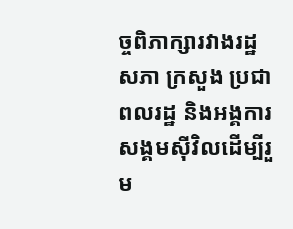ច្ចពិភាក្សារវាងរដ្ឋសភា ក្រសួង ប្រជាពលរដ្ឋ និងអង្គការសង្គមស៊ីវិលដើម្បីរួម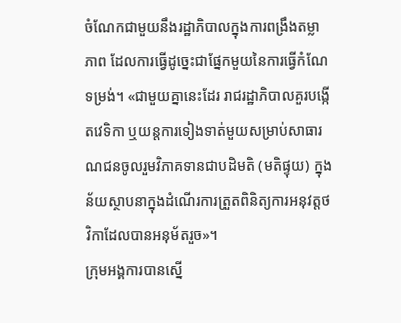ចំណែកជាមួយនឹងរដ្ឋាភិបាលក្នុងការពង្រឹងតម្លាភាព ដែលការធ្វើដូច្នេះជាផ្នែកមួយនៃការធ្វើកំណែទម្រង់។ «ជាមួយគ្នានេះដែរ រាជរដ្ឋាភិបាលគួរបង្កើតវេទិកា ឬយន្តការទៀងទាត់មួយសម្រាប់សាធារណជនចូលរួមវិភាគទានជាបដិមតិ (មតិផ្ទុយ) ក្នុងន័យស្ថាបនាក្នុងដំណើរការត្រួតពិនិត្យការអនុវត្តថវិកាដែលបានអនុម័តរួច»។
ក្រុមអង្គការបានស្នើ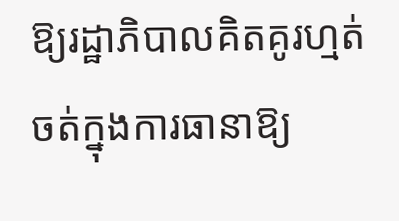ឱ្យរដ្ឋាភិបាលគិតគូរហ្មត់ចត់ក្នុងការធានាឱ្យ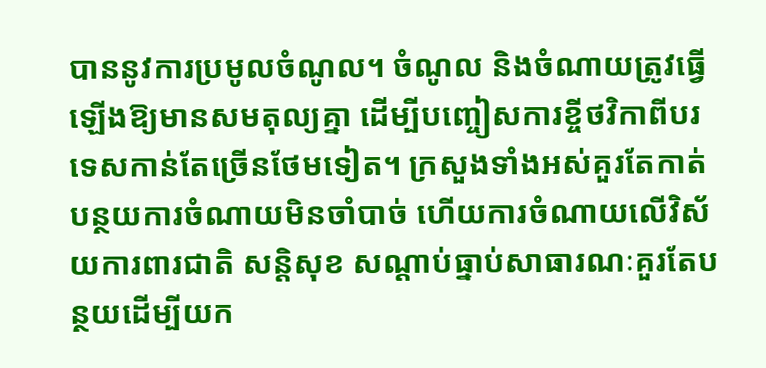បាននូវការប្រមូលចំណូល។ ចំណូល និងចំណាយត្រូវធ្វើឡើងឱ្យមានសមតុល្យគ្នា ដើម្បីបញ្ចៀសការខ្ចីថវិកាពីបរទេសកាន់តែច្រើនថែមទៀត។ ក្រសួងទាំងអស់គួរតែកាត់បន្ថយការចំណាយមិនចាំបាច់ ហើយការចំណាយលើវិស័យការពារជាតិ សន្តិសុខ សណ្ដាប់ធ្នាប់សាធារណៈគួរតែបន្ថយដើម្បីយក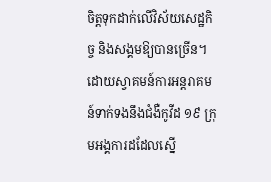ចិត្តទុកដាក់លើវិស័យសេដ្ឋកិច្ច និងសង្គមឱ្យបានច្រើន។
ដោយស្វាគមន៍ការអន្តរាគមន៍ទាក់ទងនឹងជំងឺកូវីដ ១៩ ក្រុមអង្គការដដែលស្នើ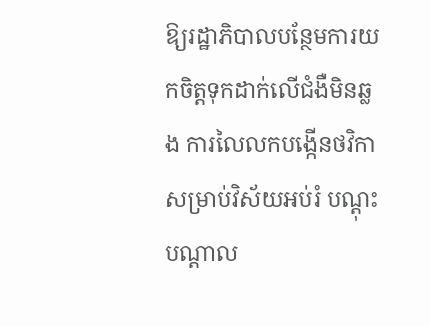ឱ្យរដ្ឋាភិបាលបន្ថែមការយកចិត្តទុកដាក់លើជំងឺមិនឆ្លង ការលៃលកបង្កើនថវិកាសម្រាប់វិស័យអប់រំ បណ្ដុះបណ្ដាល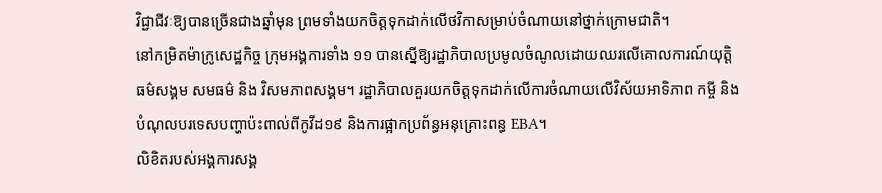វិជ្ជាជីវៈឱ្យបានច្រើនជាងឆ្នាំមុន ព្រមទាំងយកចិត្តទុកដាក់លើថវិកាសម្រាប់ចំណាយនៅថ្នាក់ក្រោមជាតិ។
នៅកម្រិតម៉ាក្រូសេដ្ឋកិច្ច ក្រុមអង្គការទាំង ១១ បានស្នើឱ្យរដ្ឋាភិបាលប្រមូលចំណូលដោយឈរលើគោលការណ៍យុត្តិធម៌សង្គម សមធម៌ និង វិសមភាពសង្គម។ រដ្ឋាភិបាលគួរយកចិត្តទុកដាក់លើការចំណាយលើវិស័យអាទិភាព កម្ចី និងបំណុលបរទេសបញ្ហាប៉ះពាល់ពីកូវីដ១៩ និងការផ្អាកប្រព័ន្ធអនុគ្រោះពន្ធ EBA។
លិខិតរបស់អង្គការសង្គ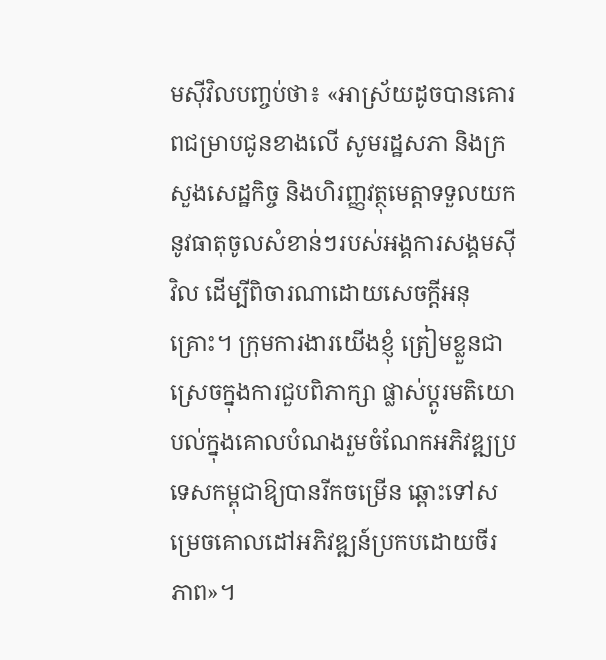មស៊ីវិលបញ្ចប់ថា៖ «អាស្រ័យដូចបានគោរពជម្រាបជូនខាងលើ សូមរដ្ឋសភា និងក្រសួងសេដ្ឋកិច្ច និងហិរញ្ញវត្ថុមេត្តាទទួលយកនូវធាតុចូលសំខាន់ៗរបស់អង្គការសង្គមស៊ីវិល ដើម្បីពិចារណាដោយសេចក្ដីអនុគ្រោះ។ ក្រុមការងារយើងខ្ញុំ ត្រៀមខ្លួនជាស្រេចក្នុងការជួបពិភាក្សា ផ្លាស់ប្ដូរមតិយោបល់ក្នុងគោលបំណងរួមចំណែកអភិវឌ្ឍប្រទេសកម្ពុជាឱ្យបានរីកចម្រើន ឆ្ពោះទៅសម្រេចគោលដៅអភិវឌ្ឍន៍ប្រកបដោយចីរភាព»។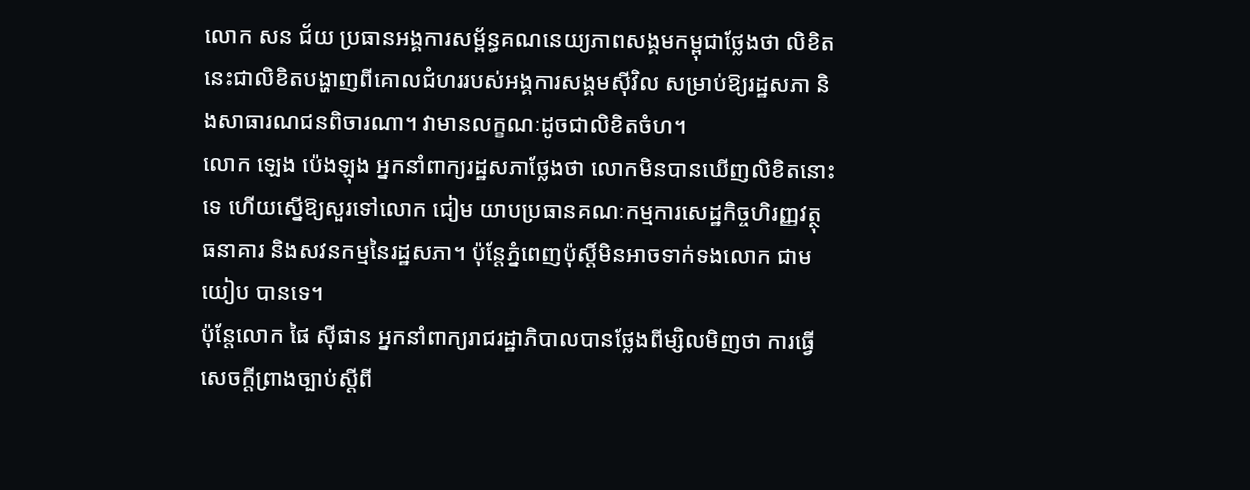លោក សន ជ័យ ប្រធានអង្គការសម្ព័ន្ធគណនេយ្យភាពសង្គមកម្ពុជាថ្លែងថា លិខិតនេះជាលិខិតបង្ហាញពីគោលជំហររបស់អង្គការសង្គមស៊ីវិល សម្រាប់ឱ្យរដ្ឋសភា និងសាធារណជនពិចារណា។ វាមានលក្ខណៈដូចជាលិខិតចំហ។
លោក ឡេង ប៉េងឡុង អ្នកនាំពាក្យរដ្ឋសភាថ្លែងថា លោកមិនបានឃើញលិខិតនោះទេ ហើយស្នើឱ្យសួរទៅលោក ជៀម យាបប្រធានគណៈកម្មការសេដ្ឋកិច្ចហិរញ្ញវត្ថុ ធនាគារ និងសវនកម្មនៃរដ្ឋសភា។ ប៉ុន្តែភ្នំពេញប៉ុស្តិ៍មិនអាចទាក់ទងលោក ជាម យៀប បានទេ។
ប៉ុន្តែលោក ផៃ ស៊ីផាន អ្នកនាំពាក្យរាជរដ្ឋាភិបាលបានថ្លែងពីម្សិលមិញថា ការធ្វើសេចក្ដីព្រាងច្បាប់ស្ដីពី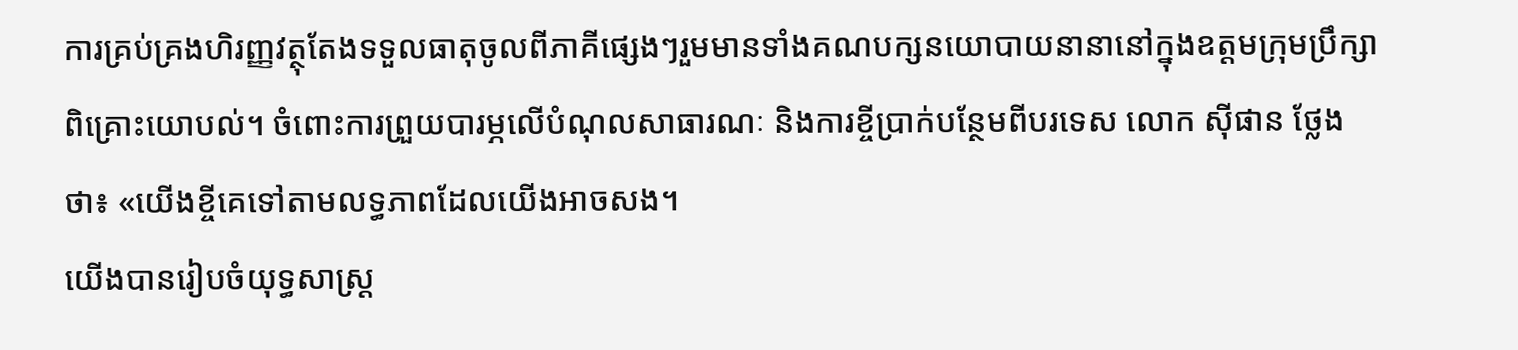ការគ្រប់គ្រងហិរញ្ញវត្ថុតែងទទួលធាតុចូលពីភាគីផ្សេងៗរួមមានទាំងគណបក្សនយោបាយនានានៅក្នុងឧត្តមក្រុមប្រឹក្សាពិគ្រោះយោបល់។ ចំពោះការព្រួយបារម្ភលើបំណុលសាធារណៈ និងការខ្ចីប្រាក់បន្ថែមពីបរទេស លោក ស៊ីផាន ថ្លែងថា៖ «យើងខ្ចីគេទៅតាមលទ្ធភាពដែលយើងអាចសង។
យើងបានរៀបចំយុទ្ធសាស្ត្រ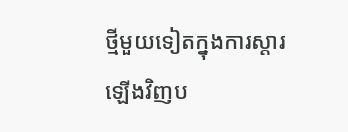ថ្មីមួយទៀតក្នុងការស្ដារឡើងវិញប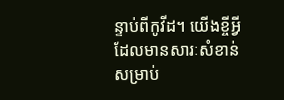ន្ទាប់ពីកូវីដ។ យើងខ្ចីអ្វីដែលមានសារៈសំខាន់សម្រាប់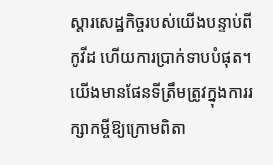ស្ដារសេដ្ឋកិច្ចរបស់យើងបន្ទាប់ពីកូវីដ ហើយការប្រាក់ទាបបំផុត។ យើងមានផែនទីត្រឹមត្រូវក្នុងការរក្សាកម្ចីឱ្យក្រោមពិតា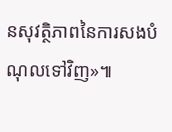នសុវត្ថិភាពនៃការសងបំណុលទៅវិញ»៕